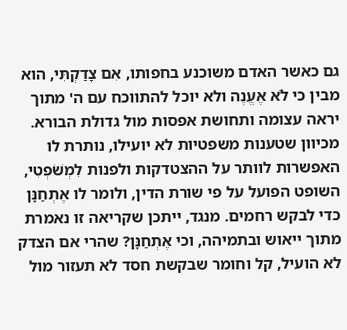גם כאשר האדם משוכנע בחפותו, אִם צָדַקְתִּי, הוא מבין כי לֹא אֶעֱנֶה ולא יוכל להתווכח עם ה' מתוך יראה עצומה ותחושת אפסות מול גדולת הבורא. מכיוון שטענות משפטיות לא יועילו, נותרת לו האפשרות לוותר על ההצטדקות ולפנות לִמְשֹׁפְטִי, השופט הפועל על פי שורת הדין, ולומר לו אֶתְחַנָּן כדי לבקש רחמים. מנגד, ייתכן שקריאה זו נאמרת מתוך ייאוש ובתמיהה, וכי אֶתְחַנָּן? שהרי אם הצדק לא הועיל, קל וחומר שבקשת חסד לא תעזור מול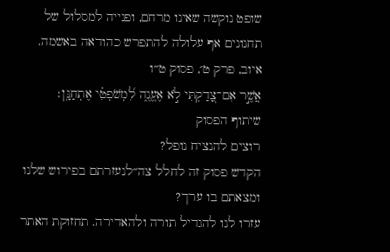שופט נוקשה שאינו מרחם, ופנייה למסלול של תחנונים אף עלולה להתפרש כהודאה באשמה.
איוב, פרק ט׳, פסוק ט״ו
אֲשֶׁ֣ר אִם־צָ֭דַקְתִּי לֹ֣א אֶעֱנֶ֑ה לִ֝מְשֹׁפְטִ֗י אֶתְחַנָּֽן׃
שיתוף הפסוק
רוצים להנציח נופל?
הקדש פסוק זה לחלל צה״לנעזרתם בפירוש שלנו ומצאתם בו ערך?
עזרו לנו להגדיל תורה ולהאדירה. תחזוקת האתר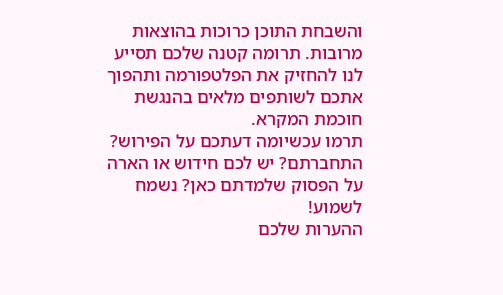והשבחת התוכן כרוכות בהוצאות מרובות. תרומה קטנה שלכם תסייע לנו להחזיק את הפלטפורמה ותהפוך אתכם לשותפים מלאים בהנגשת חוכמת המקרא.
תרמו עכשיומה דעתכם על הפירוש?
התחברתם? יש לכם חידוש או הארה על הפסוק שלמדתם כאן? נשמח לשמוע!
ההערות שלכם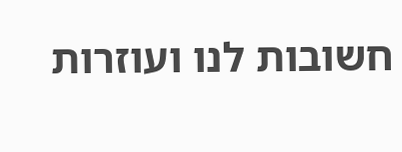חשובות לנו ועוזרות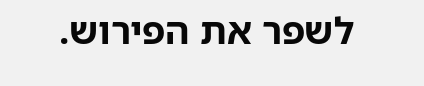לשפר את הפירוש.